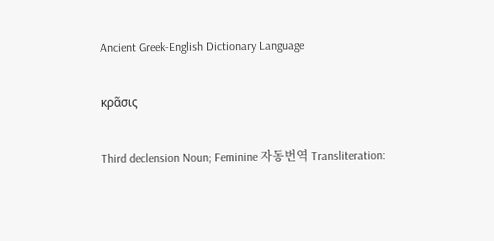Ancient Greek-English Dictionary Language

κρᾶσις

Third declension Noun; Feminine 자동번역 Transliteration: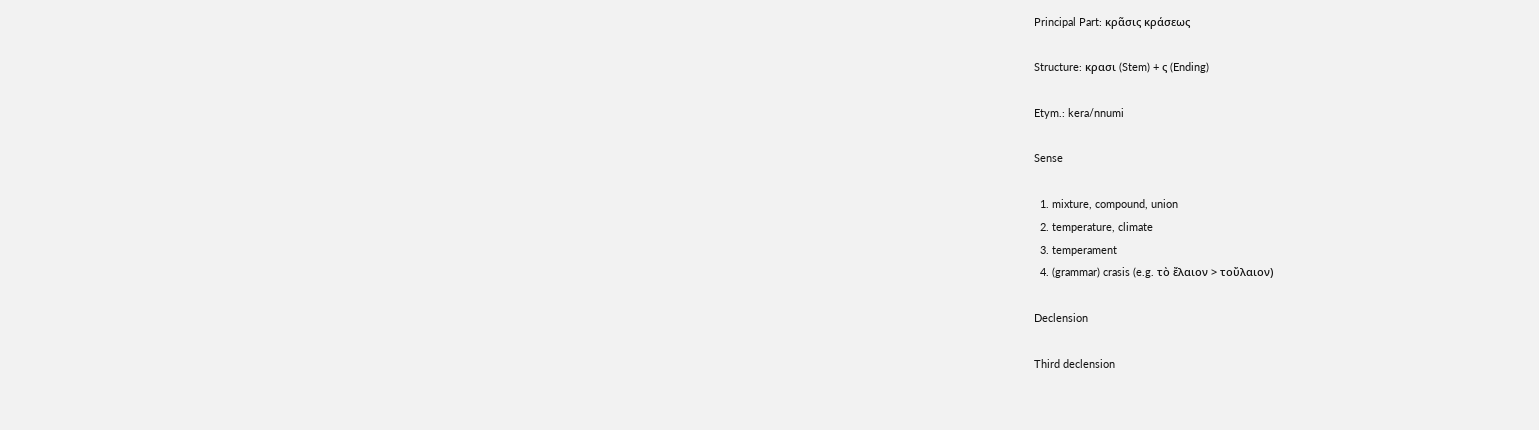Principal Part: κρᾶσις κράσεως

Structure: κρασι (Stem) + ς (Ending)

Etym.: kera/nnumi

Sense

  1. mixture, compound, union
  2. temperature, climate
  3. temperament
  4. (grammar) crasis (e.g. τὸ ἔλαιον > τοὔλαιον)

Declension

Third declension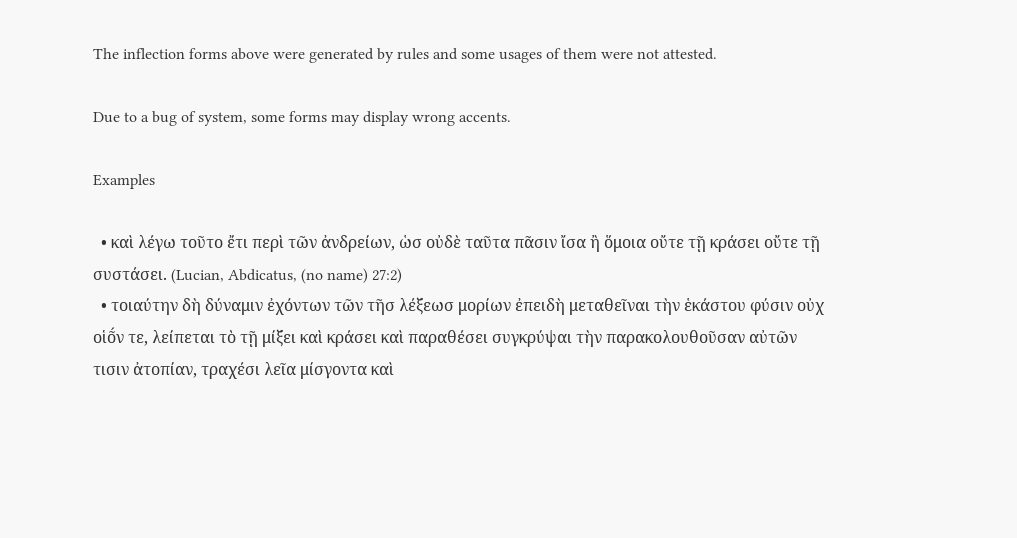The inflection forms above were generated by rules and some usages of them were not attested.

Due to a bug of system, some forms may display wrong accents.

Examples

  • καὶ λέγω τοῦτο ἔτι περὶ τῶν ἀνδρείων, ὡσ οὐδὲ ταῦτα πᾶσιν ἴσα ἢ ὅμοια οὔτε τῇ κράσει οὔτε τῇ συστάσει. (Lucian, Abdicatus, (no name) 27:2)
  • τοιαύτην δὴ δύναμιν ἐχόντων τῶν τῆσ λέξεωσ μορίων ἐπειδὴ μεταθεῖναι τὴν ἑκάστου φύσιν οὐχ οἱο͂́ν τε, λείπεται τὸ τῇ μίξει καὶ κράσει καὶ παραθέσει συγκρύψαι τὴν παρακολουθοῦσαν αὐτῶν τισιν ἀτοπίαν, τραχέσι λεῖα μίσγοντα καὶ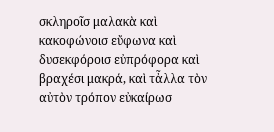σκληροῖσ μαλακὰ καὶ κακοφώνοισ εὔφωνα καὶ δυσεκφόροισ εὐπρόφορα καὶ βραχέσι μακρά, καὶ τἆλλα τὸν αὐτὸν τρόπον εὐκαίρωσ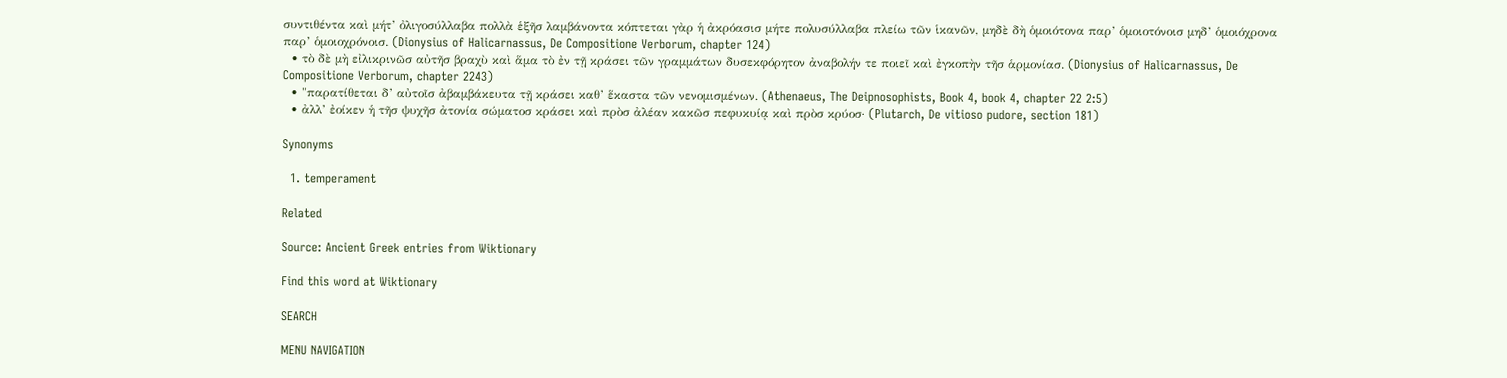συντιθέντα καὶ μήτ’ ὀλιγοσύλλαβα πολλὰ ἑξῆσ λαμβάνοντα κόπτεται γὰρ ἡ ἀκρόασισ μήτε πολυσύλλαβα πλείω τῶν ἱκανῶν, μηδὲ δὴ ὁμοιότονα παρ’ ὁμοιοτόνοισ μηδ’ ὁμοιόχρονα παρ’ ὁμοιοχρόνοισ. (Dionysius of Halicarnassus, De Compositione Verborum, chapter 124)
  • τὸ δὲ μὴ εἰλικρινῶσ αὐτῆσ βραχὺ καὶ ἅμα τὸ ἐν τῇ κράσει τῶν γραμμάτων δυσεκφόρητον ἀναβολήν τε ποιεῖ καὶ ἐγκοπὴν τῆσ ἁρμονίασ. (Dionysius of Halicarnassus, De Compositione Verborum, chapter 2243)
  • "παρατίθεται δ’ αὐτοῖσ ἀβαμβάκευτα τῇ κράσει καθ’ ἕκαστα τῶν νενομισμένων. (Athenaeus, The Deipnosophists, Book 4, book 4, chapter 22 2:5)
  • ἀλλ’ ἐοίκεν ἡ τῆσ ψυχῆσ ἀτονία σώματοσ κράσει καὶ πρὸσ ἀλέαν κακῶσ πεφυκυίᾳ καὶ πρὸσ κρύοσ· (Plutarch, De vitioso pudore, section 181)

Synonyms

  1. temperament

Related

Source: Ancient Greek entries from Wiktionary

Find this word at Wiktionary

SEARCH

MENU NAVIGATION